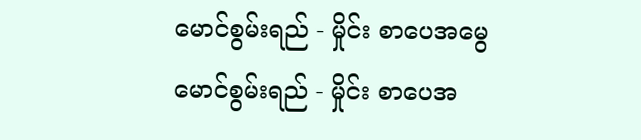မောင်စွမ်းရည် - မှိုင်း စာပေအမွေ
မောင်စွမ်းရည် - မှိုင်း စာပေအ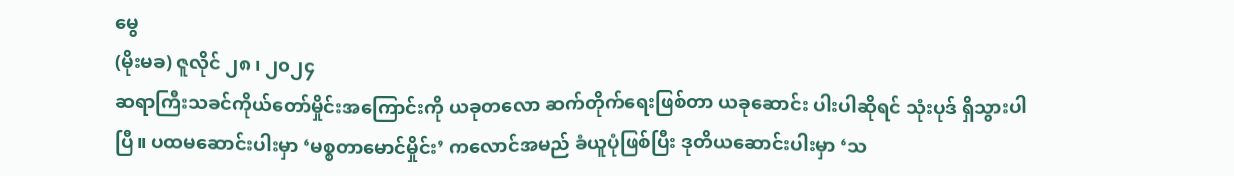မွေ
(မိုးမခ) ဇူလိုင် ၂၈ ၊ ၂၀၂၄
ဆရာကြီးသခင်ကိုယ်တော်မှိုင်းအကြောင်းကို ယခုတလော ဆက်တိုက်ရေးဖြစ်တာ ယခုဆောင်း ပါးပါဆိုရင် သုံးပုဒ် ရှိသွားပါပြီ။ ပထမဆောင်းပါးမှာ ‘မစ္စတာမောင်မှိုင်း’ ကလောင်အမည် ခံယူပုံဖြစ်ပြီး ဒုတိယဆောင်းပါးမှာ ‘သ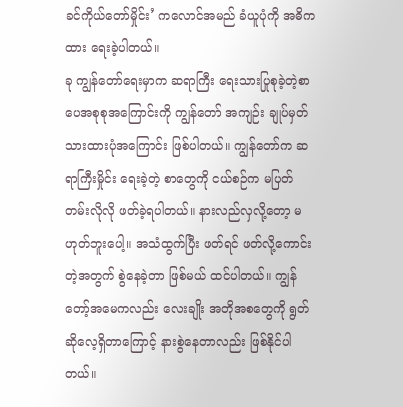ခင်ကိုယ်တော်မှိုင်း’ ကလောင်အမည် ခံယူပုံကို အဓိကထား ရေးခဲ့ပါတယ်။
ခု ကျွန်တော်ရေးမှာက ဆရာကြီး ရေးသားပြုစုခဲ့တဲ့စာပေအစုစုအကြောင်းကို ကျွန်တော် အကျဉ်း ချုပ်မှတ်သားထားပုံအကြောင်း ဖြစ်ပါတယ်။ ကျွန်တော်က ဆရာကြီးမှိုင်း ရေးခဲ့တဲ့ စာတွေကို ငယ်စဉ်က မပြတ်တမ်းလိုလို ဖတ်ခဲ့ရပါတယ်။ နားလည်လှလို့တော့ မဟုတ်ဘူးပေါ့။ အသံထွက်ပြီး ဖတ်ရင် ဖတ်လို့ကောင်းတဲ့အတွက် စွဲနေခဲ့တာ ဖြစ်မယ် ထင်ပါတယ်။ ကျွန်တော့်အမေကလည်း လေးချိုး အတိုအစတွေကို ရွတ်ဆိုလေ့ရှိတာကြောင့် နားစွဲနေတာလည်း ဖြစ်နိုင်ပါတယ်။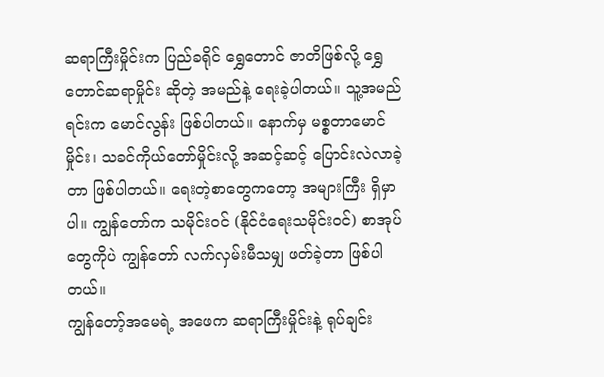ဆရာကြီးမှိုင်းက ပြည်ခရိုင် ရွှေတောင် ဇာတိဖြစ်လို့ ရွှေတောင်ဆရာမှိုင်း ဆိုတဲ့ အမည်နဲ့ ရေးခဲ့ပါတယ်။ သူ့အမည်ရင်းက မောင်လွန်း ဖြစ်ပါတယ်။ နောက်မှ မစ္စတာမောင်မှိုင်း၊ သခင်ကိုယ်တော်မှိုင်းလို့ အဆင့်ဆင့် ပြောင်းလဲလာခဲ့တာ ဖြစ်ပါတယ်။ ရေးတဲ့စာတွေကတော့ အများကြီး ရှိမှာပါ။ ကျွန်တော်က သမိုင်းဝင် (နိုင်ငံရေးသမိုင်းဝင်) စာအုပ်တွေကိုပဲ ကျွန်တော် လက်လှမ်းမီသမျှ ဖတ်ခဲ့တာ ဖြစ်ပါတယ်။
ကျွန်တော့်အမေရဲ့ အဖေက ဆရာကြီးမှိုင်းနဲ့ ရုပ်ချင်း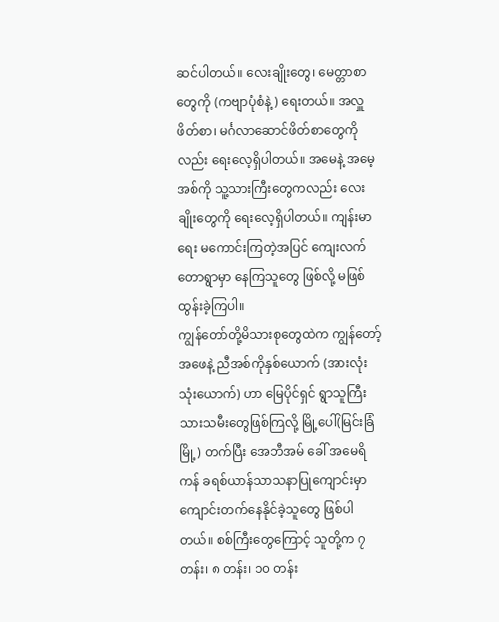ဆင်ပါတယ်။ လေးချိုးတွေ၊ မေတ္တာစာတွေကို (ကဗျာပုံစံနဲ့) ရေးတယ်။ အလှူဖိတ်စာ၊ မင်္ဂလာဆောင်ဖိတ်စာတွေကိုလည်း ရေးလေ့ရှိပါတယ်။ အမေနဲ့ အမေ့အစ်ကို သူ့သားကြီးတွေကလည်း လေးချိုးတွေကို ရေးလေ့ရှိပါတယ်။ ကျန်းမာရေး မကောင်းကြတဲ့အပြင် ကျေးလက်တောရွာမှာ နေကြသူတွေ ဖြစ်လို့ မဖြစ်ထွန်းခဲ့ကြပါ။
ကျွန်တော်တို့မိသားစုတွေထဲက ကျွန်တော့်အဖေနဲ့ ညီအစ်ကိုနှစ်ယောက် (အားလုံးသုံးယောက်) ဟာ မြေပိုင်ရှင် ရွာသူကြီး သားသမီးတွေဖြစ်ကြလို့ မြို့ပေါ်(မြင်းခြံမြို့) တက်ပြီး အေဘီအမ် ခေါ် အမေရိကန် ခရစ်ယာန်သာသနာပြုကျောင်းမှာ ကျောင်းတက်နေနိုင်ခဲ့သူတွေ ဖြစ်ပါတယ်။ စစ်ကြီးတွေကြောင့် သူတို့က ၇ တန်း၊ ၈ တန်း၊ ၁၀ တန်း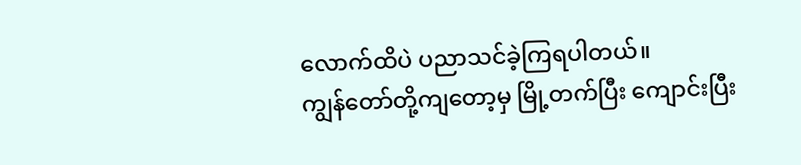လောက်ထိပဲ ပညာသင်ခဲ့ကြရပါတယ်။
ကျွန်တော်တို့ကျတော့မှ မြို့တက်ပြီး ကျောင်းပြီး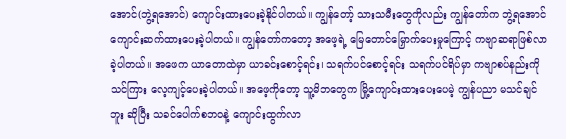အောင်(ဘွဲ့ရအောင်) ကျောင်းထားပေးခဲ့နိုင်ပါတယ်။ ကျွန်တော့် သားသမီးတွေကိုလည်း ကျွန်တော်က ဘွဲ့ရအောင် ကျောင်းဆက်ထားပေးခဲ့ပါတယ်။ ကျွန်တော်ကတော့ အဖေ့ရဲ့ မြေတောင်မြှောက်ပေးမှုကြောင့် ကဗျာဆရာဖြစ်လာခဲ့ပါတယ်။ အဖေက ယာတောထဲမှာ ယာခင်းစောင့်ရင်း၊ သရက်ပင်စောင့်ရင်း သရက်ပင်ရိပ်မှာ ကဗျာစပ်နည်းကို သင်ကြား လေ့ကျင့်ပေးခဲ့ပါတယ်။ အဖေ့ကိုတော့ သူ့မိဘတွေက မြို့ကျောင်းထားပေးပေမဲ့ ကျွန်ပညာ မသင်ချင်ဘူး ဆိုပြီး သခင်ပေါက်စဘဝနဲ့ ကျောင်းထွက်လာ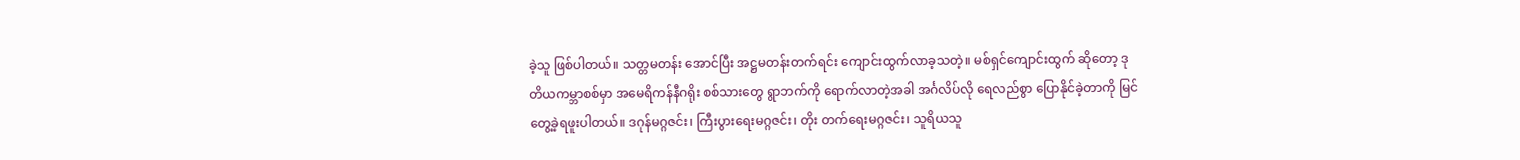ခဲ့သူ ဖြစ်ပါတယ်။ သတ္တမတန်း အောင်ပြီး အဋ္ဌမတန်းတက်ရင်း ကျောင်းထွက်လာခ့သတဲ့။ မစ်ရှင်ကျောင်းထွက် ဆိုတော့ ဒုတိယကမ္ဘာစစ်မှာ အမေရိကန်နီဂရိုး စစ်သားတွေ ရွာဘက်ကို ရောက်လာတဲ့အခါ အင်္ဂလိပ်လို ရေလည်စွာ ပြောနိုင်ခဲ့တာကို မြင်တွေ့ခဲ့ရဖူးပါတယ်။ ဒဂုန်မဂ္ဂဇင်း၊ ကြီးပွားရေးမဂ္ဂဇင်း၊ တိုး တက်ရေးမဂ္ဂဇင်း၊ သူရိယသူ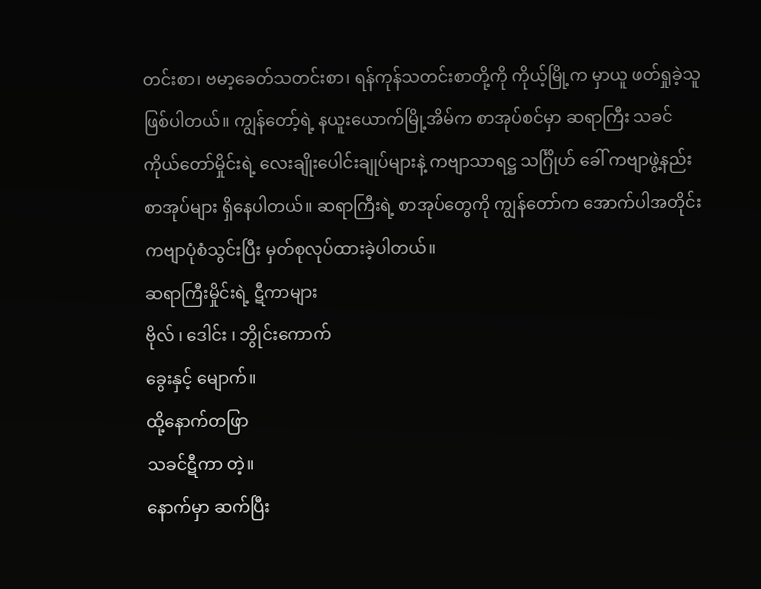တင်းစာ၊ ဗမာ့ခေတ်သတင်းစာ၊ ရန်ကုန်သတင်းစာတို့ကို ကိုယ့်မြို့က မှာယူ ဖတ်ရှုခဲ့သူဖြစ်ပါတယ်။ ကျွန်တော့်ရဲ့ နယူးယောက်မြို့အိမ်က စာအုပ်စင်မှာ ဆရာကြီး သခင် ကိုယ်တော်မှိုင်းရဲ့ လေးချိုးပေါင်းချုပ်များနဲ့ ကဗျာသာရဋ္ဌ သင်္ဂြိုဟ် ခေါ် ကဗျာဖွဲ့နည်း စာအုပ်များ ရှိနေပါတယ်။ ဆရာကြီးရဲ့ စာအုပ်တွေကို ကျွန်တော်က အောက်ပါအတိုင်း ကဗျာပုံစံသွင်းပြီး မှတ်စုလုပ်ထားခဲ့ပါတယ်။
ဆရာကြီးမှိုင်းရဲ့ ဋီကာများ
ဗိုလ် ၊ ဒေါင်း ၊ ဘွိုင်းကောက်
ခွေးနှင့် မျောက်။
ထို့နောက်တဖြာ
သခင်ဋီကာ တဲ့။
နောက်မှာ ဆက်ပြီး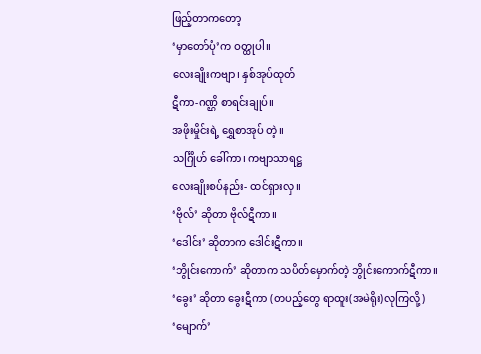ဖြည့်တာကတော့
‘မှာတော်ပုံ’က ဝတ္ထုပါ။
လေးချိုးကဗျာ၊ နှစ်အုပ်ထုတ်
ဋီကာ-ဂဏ္ဌိ စာရင်းချုပ်။
အဖိုးမှိုင်းရဲ့ ရွှေစာအုပ် တဲ့။
သင်္ဂြိုဟ် ခေါ်ကာ၊ ကဗျာသာရဋ္ဌ
လေးချိုးစပ်နည်း- ထင်ရှားလှ။
‘ဗိုလ်’ ဆိုတာ ဗိုလ်ဋီကာ။
‘ဒေါင်း’ ဆိုတာက ဒေါင်းဋီကာ။
‘ဘွိုင်းကောက်’ ဆိုတာက သပိတ်မှောက်တဲ့ ဘွိုင်းကောက်ဋီကာ။
‘ခွေး’ ဆိုတာ ခွေးဋီကာ (တပည့်တွေ ရာထူး(အမဲရိုး)လုကြလို့)
‘မျောက်’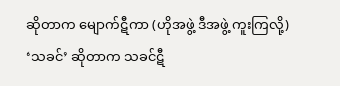ဆိုတာက မျောက်ဋီကာ (ဟိုအဖွဲ့ ဒီအဖွဲ့ ကူးကြလို့)
‘သခင်’ ဆိုတာက သခင်ဋီ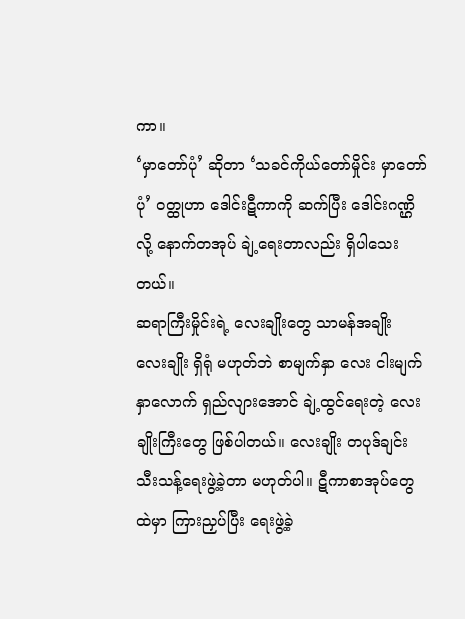ကာ။
‘မှာတော်ပုံ’ ဆိုတာ ‘သခင်ကိုယ်တော်မှိုင်း မှာတော်ပုံ’ ဝတ္ထုဟာ ဒေါင်းဋီကာကို ဆက်ပြီး ဒေါင်းဂဏ္ဌိလို့ နောက်တအုပ် ချဲ့ရေးတာလည်း ရှိပါသေးတယ်။
ဆရာကြီးမှိုင်းရဲ့ လေးချိုးတွေ သာမန်အချိုး လေးချိုး ရှိရုံ မဟုတ်ဘဲ စာမျက်နှာ လေး ငါးမျက်နှာလောက် ရှည်လျားအောင် ချဲ့ထွင်ရေးတဲ့ လေးချိုးကြီးတွေ ဖြစ်ပါတယ်။ လေးချိုး တပုဒ်ချင်း သီးသန့်ရေးဖွဲ့ခဲ့တာ မဟုတ်ပါ။ ဋီကာစာအုပ်တွေထဲမှာ ကြားညှပ်ပြီး ရေးဖွဲ့ခဲ့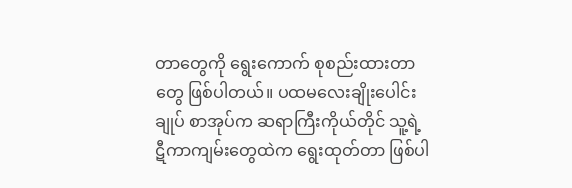တာတွေကို ရွေးကောက် စုစည်းထားတာတွေ ဖြစ်ပါတယ်။ ပထမလေးချိုးပေါင်းချုပ် စာအုပ်က ဆရာကြီးကိုယ်တိုင် သူ့ရဲ့ ဋီကာကျမ်းတွေထဲက ရွေးထုတ်တာ ဖြစ်ပါ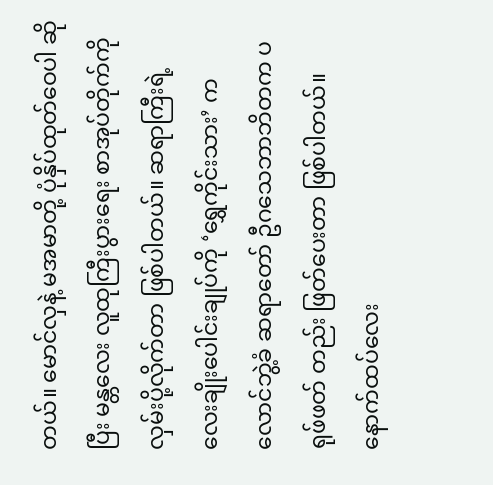တယ်။ မောင်လှနဲ့ မအမာတို့ ပုံနှိပ်ထုတ်ဝေပါ ဆိုပြီး မန္တလေး လူထုကြီးပွားရေး စာအုပ်တိုက်ကို လှမ်းပို့လိုက်တာ ဖြစ်ပါတယ်။ ဆရာကြီးရဲ့ လေးချိုးပေါင်းချုပ်ကို ‘ရွှေကိုင်းသား’ ကလောင်ဘွဲ့ခံ ဆရာတော် ဦဂသေဘာဘိတက ပရုဖ်ဖတ် တည်း ဖြတ်ပေးတာ ဖြစ်ပါတယ်။
နောက်ထပ်လေး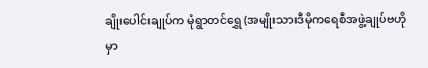ချိုးပေါင်းချုပ်က မုံရွာတင်ရွှေ (အမျိုးသားဒီမိုကရေစီအဖွဲ့ချုပ်ဗဟိုမှာ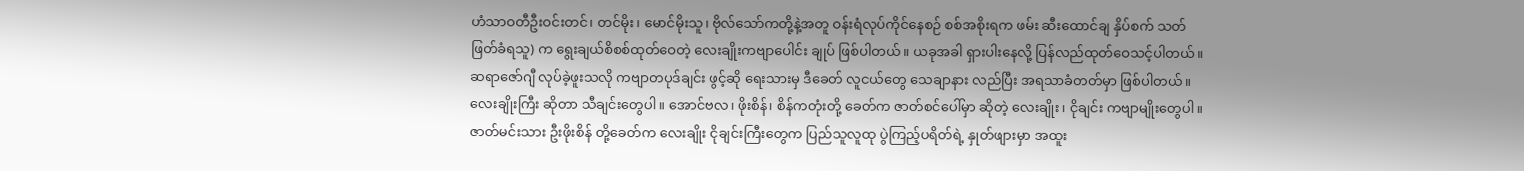ဟံသာဝတီဦးဝင်းတင်၊ တင်မိုး၊ မောင်မိုးသူ၊ ဗိုလ်သော်ကတို့နဲ့အတူ ဝန်းရံလုပ်ကိုင်နေစဉ် စစ်အစိုးရက ဖမ်း ဆီးထောင်ချ နှိပ်စက် သတ်ဖြတ်ခံရသူ) က ရွေးချယ်စိစစ်ထုတ်ဝေတဲ့ လေးချိုးကဗျာပေါင်း ချုပ် ဖြစ်ပါတယ်။ ယခုအခါ ရှားပါးနေလို့ ပြန်လည်ထုတ်ဝေသင့်ပါတယ်။
ဆရာဇော်ဂျီ လုပ်ခဲ့ဖူးသလို ကဗျာတပုဒ်ချင်း ဖွင့်ဆို ရေးသားမှ ဒီခေတ် လူငယ်တွေ သေချာနား လည်ပြီး အရသာခံတတ်မှာ ဖြစ်ပါတယ်။
လေးချိုးကြီး ဆိုတာ သီချင်းတွေပါ။ အောင်ဗလ၊ ဖိုးစိန်၊ စိန်ကတုံးတို့ ခေတ်က ဇာတ်စင်ပေါ်မှာ ဆိုတဲ့ လေးချိုး၊ ငိုချင်း ကဗျာမျိုးတွေပါ။
ဇာတ်မင်းသား ဦးဖိုးစိန် တို့ခေတ်က လေးချိုး ငိုချင်းကြီးတွေက ပြည်သူလူထု ပွဲကြည့်ပရိတ်ရဲ့ နှုတ်ဖျားမှာ အထူး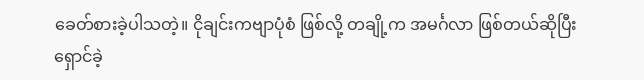ခေတ်စားခဲ့ပါသတဲ့။ ငိုချင်းကဗျာပုံစံ ဖြစ်လို့ တချို့က အမင်္ဂလာ ဖြစ်တယ်ဆိုပြီး ရှောင်ခဲ့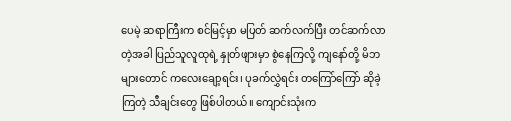ပေမဲ့ ဆရာကြီးက စင်မြင့်မှာ မပြတ် ဆက်လက်ပြီး တင်ဆက်လာတဲ့အခါ ပြည်သူလူထုရဲ့ နှုတ်ဖျားမှာ စွဲနေကြလို့ ကျနော်တို့ မိဘများတောင် ကလေးချော့ရင်း၊ ပုခက်လွှဲရင်း တကြော်ကြော် ဆိုခဲ့ကြတဲ့ သီချင်းတွေ ဖြစ်ပါတယ်။ ကျောင်းသုံးက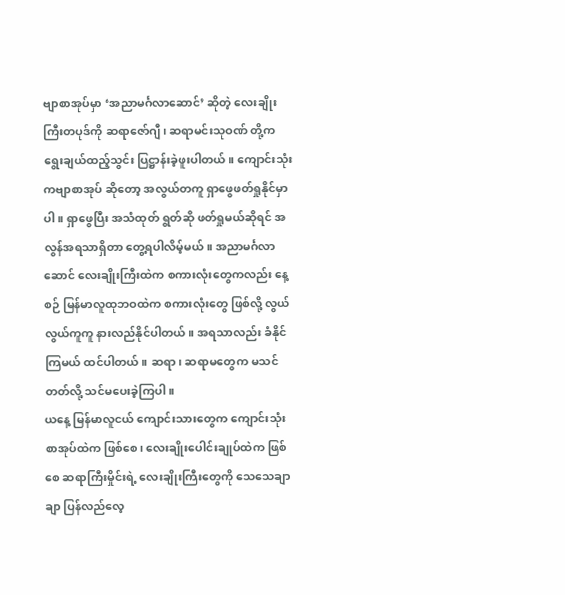ဗျာစာအုပ်မှာ ‘အညာမင်္ဂလာဆောင်’ ဆိုတဲ့ လေးချိုးကြီးတပုဒ်ကို ဆရာဇော်ဂျီ၊ ဆရာမင်းသုဝဏ် တို့က ရွေးချယ်ထည့်သွင်း ပြဋ္ဌာန်းခဲ့ဖူးပါတယ်။ ကျောင်းသုံးကဗျာစာအုပ် ဆိုတော့ အလွယ်တကူ ရှာဖွေဖတ်ရှုနိုင်မှာပါ။ ရှာဖွေပြီး အသံထုတ် ရွတ်ဆို ဖတ်ရှုမယ်ဆိုရင် အလွန်အရသာရှိတာ တွေ့ရပါလိမ့်မယ်။ အညာမင်္ဂလာဆောင် လေးချိုးကြီးထဲက စကားလုံးတွေကလည်း နေ့စဉ် မြန်မာလူထုဘဝထဲက စကားလုံးတွေ ဖြစ်လို့ လွယ်လွယ်ကူကူ နားလည်နိုင်ပါတယ်။ အရသာလည်း ခံနိုင်ကြမယ် ထင်ပါတယ်။ ဆရာ၊ ဆရာမတွေက မသင်တတ်လို့ သင်မပေးခဲ့ကြပါ။
ယနေ့ မြန်မာလူငယ် ကျောင်းသားတွေက ကျောင်းသုံးစာအုပ်ထဲက ဖြစ်စေ၊ လေးချိုးပေါင်းချုပ်ထဲက ဖြစ်စေ ဆရာကြီးမှိုင်းရဲ့ လေးချိုးကြီးတွေကို သေသေချာချာ ပြန်လည်လေ့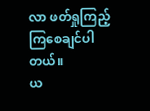လာ ဖတ်ရှုကြည့်ကြစေချင်ပါတယ်။
ယ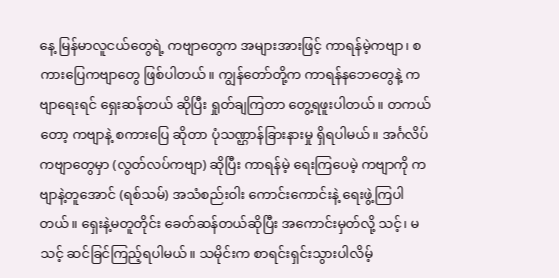နေ့ မြန်မာလူငယ်တွေရဲ့ ကဗျာတွေက အများအားဖြင့် ကာရန်မဲ့ကဗျာ၊ စကားပြေကဗျာတွေ ဖြစ်ပါတယ်။ ကျွန်တော်တို့က ကာရန်နဘေတွေနဲ့ ကဗျာရေးရင် ရှေးဆန်တယ် ဆိုပြီး ရှုတ်ချကြတာ တွေ့ရဖူးပါတယ်။ တကယ်တော့ ကဗျာနဲ့ စကားပြေ ဆိုတာ ပုံသဏ္ဌာန်ခြားနားမှု ရှိရပါမယ်။ အင်္ဂလိပ်ကဗျာတွေမှာ (လွတ်လပ်ကဗျာ) ဆိုပြီး ကာရန်မဲ့ ရေးကြပေမဲ့ ကဗျာကို ကဗျာနဲ့တူအောင် (ရစ်သမ်) အသံစည်းဝါး ကောင်းကောင်းနဲ့ ရေးဖွဲ့ကြပါတယ်။ ရှေးနဲ့မတူတိုင်း ခေတ်ဆန်တယ်ဆိုပြီး အကောင်းမှတ်လို့ သင့်၊ မသင့် ဆင်ခြင်ကြည့်ရပါမယ်။ သမိုင်းက စာရင်းရှင်းသွားပါလိမ့်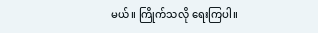မယ်။ ကြိုက်သလို ရေးကြပါ။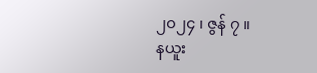၂၀၂၄ ၊ ဇွန် ၇ ။
နယူး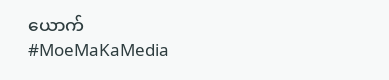ယောက်
#MoeMaKaMedia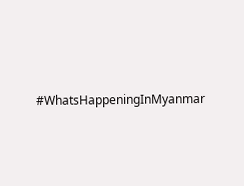#WhatsHappeningInMyanmar